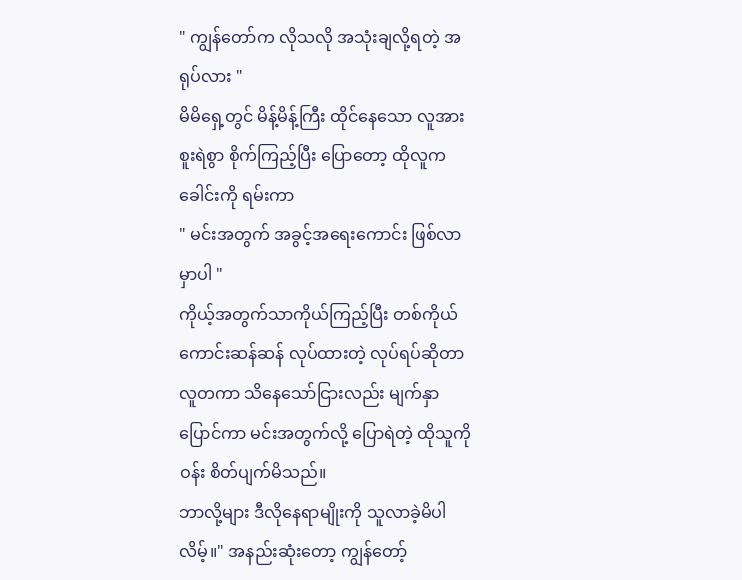" ကျွန်တော်က လိုသလို အသုံးချလို့ရတဲ့ အရုပ်လား "
မိမိရှေ့တွင် မိန့်မိန့်ကြီး ထိုင်နေသော လူအား စူးရဲစွာ စိုက်ကြည့်ပြီး ပြောတော့ ထိုလူက ခေါင်းကို ရမ်းကာ
" မင်းအတွက် အခွင့်အရေးကောင်း ဖြစ်လာမှာပါ "
ကိုယ့်အတွက်သာကိုယ်ကြည့်ပြီး တစ်ကိုယ်ကောင်းဆန်ဆန် လုပ်ထားတဲ့ လုပ်ရပ်ဆိုတာ လူတကာ သိနေသော်ငြားလည်း မျက်နှာပြောင်ကာ မင်းအတွက်လို့ ပြောရဲတဲ့ ထိုသူကို ဝန်း စိတ်ပျက်မိသည်။
ဘာလို့များ ဒီလိုနေရာမျိုးကို သူလာခဲ့မိပါလိမ့်။" အနည်းဆုံးတော့ ကျွန်တော့်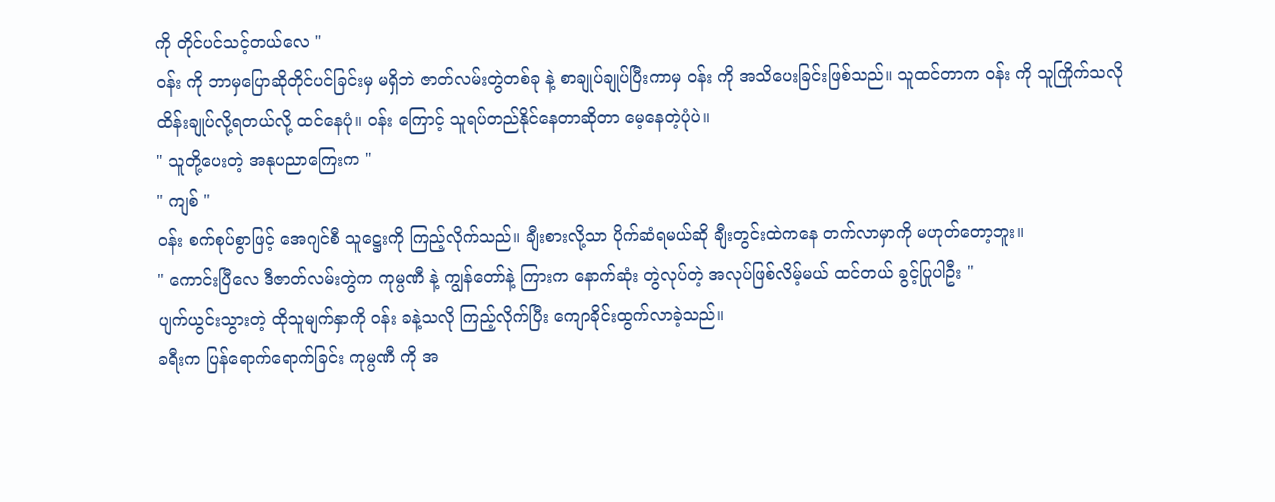ကို တိုင်ပင်သင့်တယ်လေ "
ဝန်း ကို ဘာမှပြောဆိုတိုင်ပင်ခြင်းမှ မရှိဘဲ ဇာတ်လမ်းတွဲတစ်ခု နဲ့ စာချုပ်ချုပ်ပြီးကာမှ ဝန်း ကို အသိပေးခြင်းဖြစ်သည်။ သူထင်တာက ဝန်း ကို သူကြိုက်သလို ထိန်းချုပ်လို့ရတယ်လို့ ထင်နေပုံ။ ဝန်း ကြောင့် သူရပ်တည်နိုင်နေတာဆိုတာ မေ့နေတဲ့ပုံပဲ။
" သူတို့ပေးတဲ့ အနုပညာကြေးက "
" ကျစ် "
ဝန်း စက်စုပ်စွာဖြင့် အေဂျင်စီ သူဋ္ဌေးကို ကြည့်လိုက်သည်။ ချီးစားလို့သာ ပိုက်ဆံရမယ်ဆို ချီးတွင်းထဲကနေ တက်လာမှာကို မဟုတ်တော့ဘူး။
" ကောင်းပြီလေ ဒီဇာတ်လမ်းတွဲက ကုမ္ပဏီ နဲ့ ကျွန်တော်နဲ့ ကြားက နောက်ဆုံး တွဲလုပ်တဲ့ အလုပ်ဖြစ်လိမ့်မယ် ထင်တယ် ခွင့်ပြုပါဦး "
ပျက်ယွင်းသွားတဲ့ ထိုသူမျက်နှာကို ဝန်း ခနဲ့သလို ကြည့်လိုက်ပြီး ကျောခိုင်းထွက်လာခဲ့သည်။
ခရီးက ပြန်ရောက်ရောက်ခြင်း ကုမ္ပဏီ ကို အ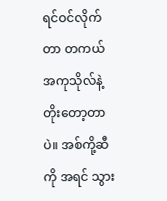ရင်ဝင်လိုက်တာ တကယ် အကုသိုလ်နဲ့ တိုးတော့တာပဲ။ အစ်ကို့ဆီကို အရင် သွား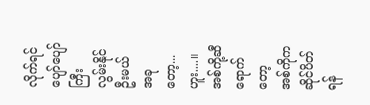လိုက်ရင် ပျော်ပျော်ကြီး လွမ်းနိုင်ဦးမယ် အခုတော့...ဟူး....။
အစ်ကို့ဆီရောက်တော့ အစ်ကိုက ဆိုင်ပိတ်ရန်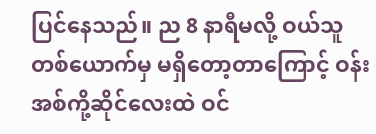ပြင်နေသည်။ ည 8 နာရီမလို့ ဝယ်သူတစ်ယောက်မှ မရှိတော့တာကြောင့် ဝန်း အစ်ကို့ဆိုင်လေးထဲ ဝင်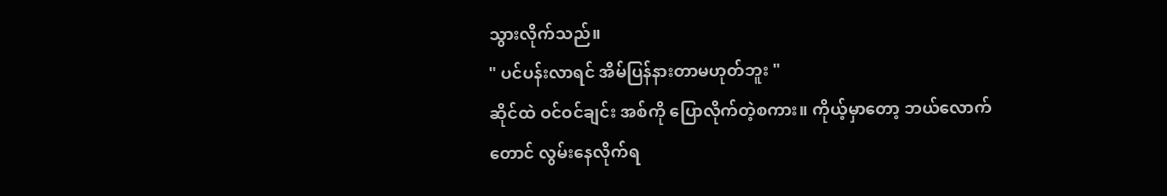သွားလိုက်သည်။
" ပင်ပန်းလာရင် အိမ်ပြန်နားတာမဟုတ်ဘူး "
ဆိုင်ထဲ ဝင်ဝင်ချင်း အစ်ကို ပြောလိုက်တဲ့စကား။ ကိုယ့်မှာတော့ ဘယ်လောက်တောင် လွမ်းနေလိုက်ရ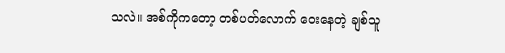သလဲ။ အစ်ကိုကတော့ တစ်ပတ်လောက် ဝေးနေတဲ့ ချစ်သူ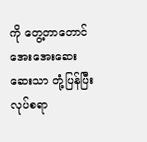ကို တွေ့တာတောင် အေးအေးဆေးဆေးသာ တုံ့ပြန်ပြီး လုပ်စရာ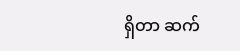ရှိတာ ဆက်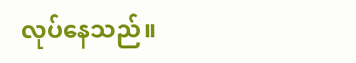လုပ်နေသည်။